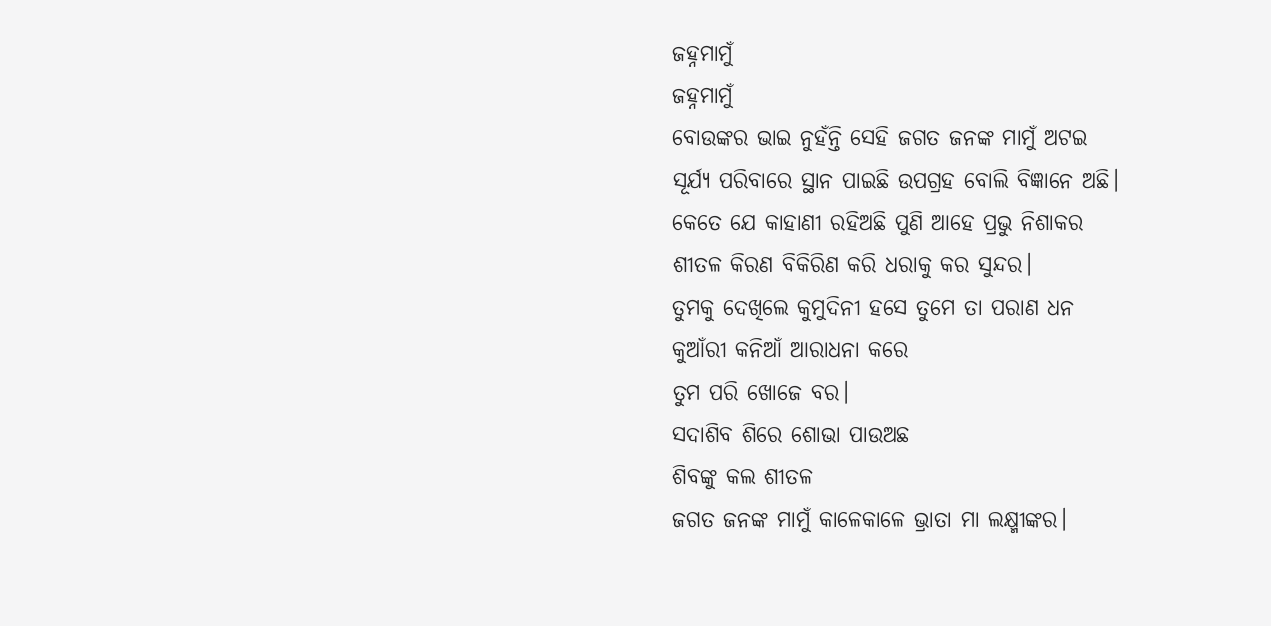ଜହ୍ନମାମୁଁ
ଜହ୍ନମାମୁଁ
ବୋଉଙ୍କର ଭାଇ ନୁହଁନ୍ତି ସେହି ଜଗତ ଜନଙ୍କ ମାମୁଁ ଅଟଇ
ସୂର୍ଯ୍ୟ ପରିବାରେ ସ୍ଥାନ ପାଇଛି ଉପଗ୍ରହ ବୋଲି ବିଜ୍ଞାନେ ଅଛି।
କେତେ ଯେ କାହାଣୀ ରହିଅଛି ପୁଣି ଆହେ ପ୍ରଭୁ ନିଶାକର
ଶୀତଳ କିରଣ ବିକିରିଣ କରି ଧରାକୁ କର ସୁନ୍ଦର।
ତୁମକୁ ଦେଖିଲେ କୁମୁଦିନୀ ହସେ ତୁମେ ତା ପରାଣ ଧନ
କୁଆଁରୀ କନିଆଁ ଆରାଧନା କରେ
ତୁମ ପରି ଖୋଜେ ବର।
ସଦାଶିବ ଶିରେ ଶୋଭା ପାଉଅଛ
ଶିବଙ୍କୁ କଲ ଶୀତଳ
ଜଗତ ଜନଙ୍କ ମାମୁଁ କାଳେକାଳେ ଭ୍ରାତା ମା ଲକ୍ଷ୍ମୀଙ୍କର।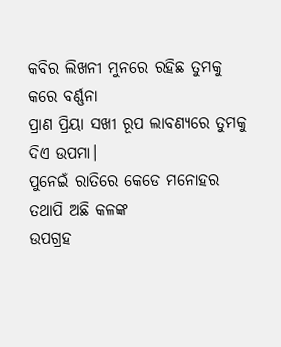କବିର ଲିଖନୀ ମୁନରେ ରହିଛ ତୁମକୁ କରେ ବର୍ଣ୍ଣନା
ପ୍ରାଣ ପ୍ରିୟା ସଖୀ ରୂପ ଲାବଣ୍ୟରେ ତୁମକୁ ଦିଏ ଉପମା।
ପୁନେଇଁ ରାତିରେ କେଡେ ମନୋହର
ତଥାପି ଅଛି କଳଙ୍କ
ଉପଗ୍ରହ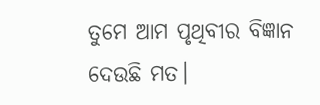ତୁମେ ଆମ ପୃଥିବୀର ବିଜ୍ଞାନ ଦେଉଛି ମତ।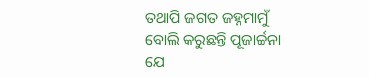ତଥାପି ଜଗତ ଜହ୍ନମାମୁଁ ବୋଲି କରୁଛନ୍ତି ପୂଜାର୍ଚ୍ଚନା
ଯେ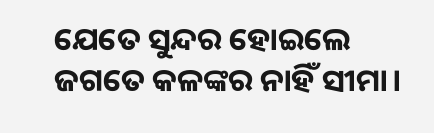ଯେତେ ସୁନ୍ଦର ହୋଇଲେ ଜଗତେ କଳଙ୍କର ନାହିଁ ସୀମା।